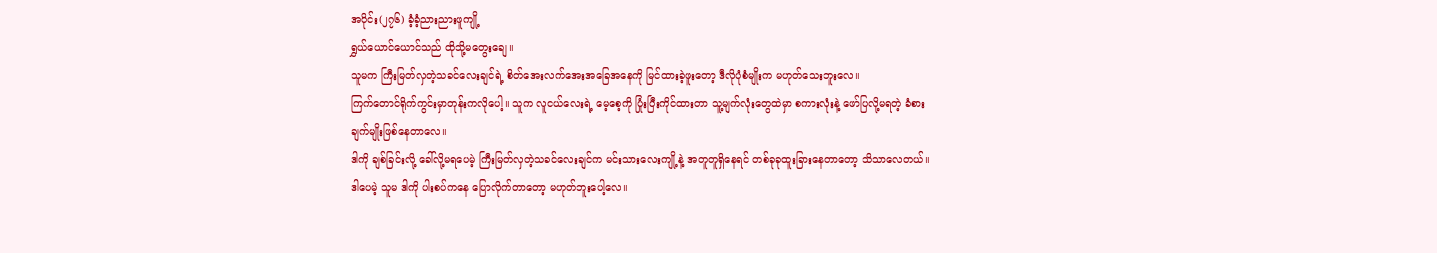အပိုင်း(၂၇၆) ခံ့ခံ့ညားညားဖူကျို့
ရွှယ်ယောင်ယောင်သည် ထိုသို့မတွေးချေ။
သူမက ကြီးမြတ်လှတဲ့သခင်လေးချင်ရဲ့ စိတ်အေးလက်အေးအခြေအနေကို မြင်ထားခဲ့ဖူးတော့ ဒီလိုပုံစံမျိုးက မဟုတ်သေးဘူးလေ။
ကြက်တောင်ရိုက်ကွင်းမှာတုန်းကလိုပေါ့။ သူက လူငယ်လေးရဲ့ မေ့စေ့ကို ပြုံးပြီးကိုင်ထားတာ သူ့မျက်လုံးတွေထဲမှာ စကားလုံးနဲ့ ဖော်ပြလို့မရတဲ့ ခံစားချက်မျိုးဖြစ်နေတာလေ။
ဒါကို ချစ်ခြင်းလို့ ခေါ်လို့မရပေမဲ့ ကြီးမြတ်လှတဲ့သခင်လေးချင်က မင်းသားလေးကျို့နဲ့ အတူတူရှိနေရင် တစ်ခုခုထူးခြားနေတာတော့ သိသာလေတယ်။
ဒါပေမဲ့ သူမ ဒါကို ပါးစပ်ကနေ ပြောလိုက်တာတော့ မဟုတ်ဘူးပေါ့လေ။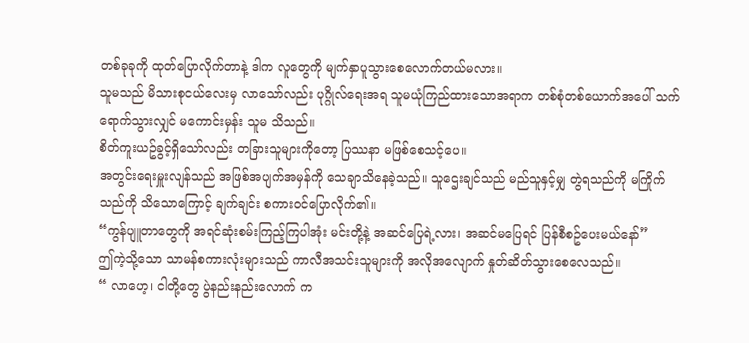တစ်ခုခုကို ထုတ်ပြောလိုက်တာနဲ့ ဒါက လူတွေကို မျက်နှာပူသွားစေလောက်တယ်မလား။
သူမသည် မိသားစုငယ်လေးမှ လာသော်လည်း ပုဂ္ဂိုလ်ရေးအရ သူမယုံကြည်ထားသောအရာက တစ်စုံတစ်ယောက်အပေါ် သက်ရောက်သွားလျှင် မကောင်းမှန်း သူမ သိသည်။
စိတ်ကူးယဥ်ခွင့်ရှိသော်လည်း တခြားသူများကိုတော့ ပြဿနာ မဖြစ်စေသင့်ပေ။
အတွင်းရေးမှူးလျန်သည် အဖြစ်အပျက်အမှန်ကို သေချာသိနေခဲ့သည်။ သူဌေးချင်သည် မည်သူနှင့်မျှ တွဲရသည်ကို မကြိုက်သည်ကို သိသောကြောင့် ချက်ချင်း စကားဝင်ပြောလိုက်၏။
“ကွန်ပျူတာတွေကို အရင်ဆုံးစမ်းကြည့်ကြပါအုံး မင်းတို့နဲ့ အဆင်ပြေရဲ့လား၊ အဆင်မပြေရင် ပြန်စီစဥ်ပေးမယ်နော်”
ဤကဲ့သို့သော သာမန်စကားလုံးများသည် ကာလီအသင်းသူများကို အလိုအလျောက် နှုတ်ဆိတ်သွားစေလေသည်။
“ လာဟေ့၊ ငါတို့တွေ ပွဲနည်းနည်းလောက် က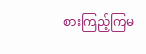စားကြည့်ကြမ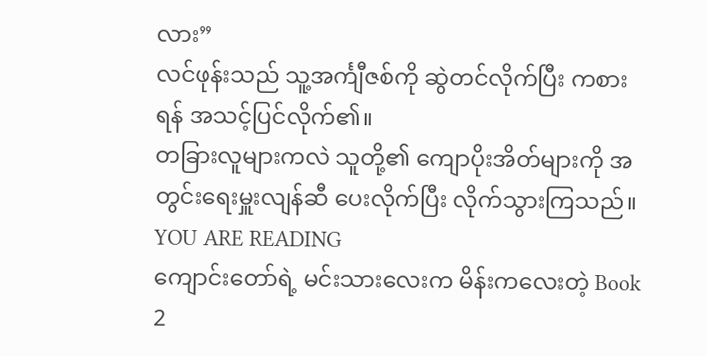လား”
လင်ဖုန်းသည် သူ့အင်္ကျီဇစ်ကို ဆွဲတင်လိုက်ပြီး ကစားရန် အသင့်ပြင်လိုက်၏။
တခြားလူများကလဲ သူတို့၏ ကျောပိုးအိတ်များကို အတွင်းရေးမှူးလျန်ဆီ ပေးလိုက်ပြီး လိုက်သွားကြသည်။
YOU ARE READING
ကျောင်းတော်ရဲ့ မင်းသားလေးက မိန်းကလေးတဲ့ Book 2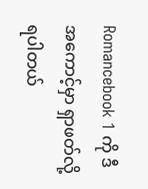Romancebook 1 ကို ဒီအကောင့်မှာ ရှာဖတ်လို့ရပါတယ်